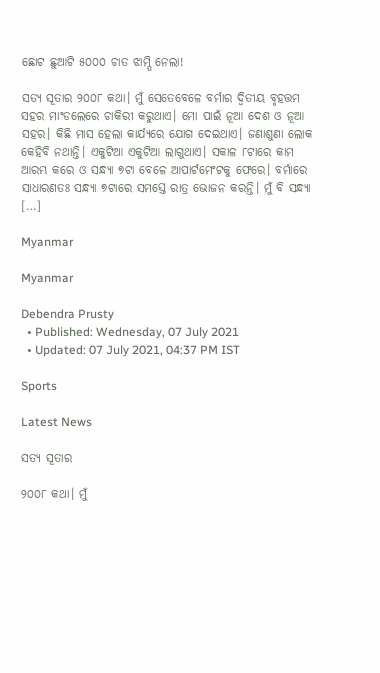ଛୋଟ ଛୁଆଟି ୫୦୦୦ ଚାତ ଝାମ୍ପି ନେଲା!

ସତ୍ୟ ସୂତାର ୨୦୦୮ କଥା। ମୁଁ ସେତେବେଳେ ବର୍ମାର ଦ୍ୱିତୀୟ ବୃହତ୍ତମ ସହର ମାଂଡଲେରେ ଚାକିରୀ କରୁଥାଏ। ମୋ ପାଇଁ ନୂଆ ଦେଶ ଓ ନୂଆ ସହର। କିଛି ମାସ ହେଲା କାର୍ଯ୍ୟରେ ଯୋଗ ଦେଇଥାଏ। ଜଣାଶୁଣା ଲୋକ କେହିବି ନଥାନ୍ତି। ଏକୁଟିଆ ଏକୁଟିଆ ଲାଗୁଥାଏ। ସକାଳ ୮ଟାରେ କାମ ଆରମ୍ଭ କରେ ଓ ସନ୍ଧ୍ୟା ୭ଟା ବେଳେ ଆପାର୍ଟମେଂଟକୁ ଫେରେ। ବର୍ମାରେ ସାଧାରଣତଃ ସନ୍ଧ୍ୟା ୭ଟାରେ ସମସ୍ତେ ରାତ୍ର ଭୋଜନ କରନ୍ତି। ମୁଁ ବି ସନ୍ଧ୍ୟା […]

Myanmar

Myanmar

Debendra Prusty
  • Published: Wednesday, 07 July 2021
  • Updated: 07 July 2021, 04:37 PM IST

Sports

Latest News

ସତ୍ୟ ସୂତାର

୨୦୦୮ କଥା। ମୁଁ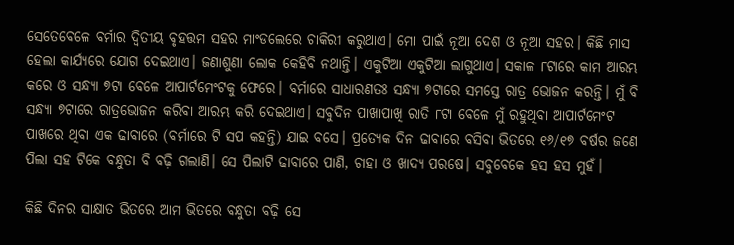ସେତେବେଳେ ବର୍ମାର ଦ୍ୱିତୀୟ ବୃହତ୍ତମ ସହର ମାଂଡଲେରେ ଚାକିରୀ କରୁଥାଏ। ମୋ ପାଇଁ ନୂଆ ଦେଶ ଓ ନୂଆ ସହର। କିଛି ମାସ ହେଲା କାର୍ଯ୍ୟରେ ଯୋଗ ଦେଇଥାଏ। ଜଣାଶୁଣା ଲୋକ କେହିବି ନଥାନ୍ତି। ଏକୁଟିଆ ଏକୁଟିଆ ଲାଗୁଥାଏ। ସକାଳ ୮ଟାରେ କାମ ଆରମ୍ଭ କରେ ଓ ସନ୍ଧ୍ୟା ୭ଟା ବେଳେ ଆପାର୍ଟମେଂଟକୁ ଫେରେ। ବର୍ମାରେ ସାଧାରଣତଃ ସନ୍ଧ୍ୟା ୭ଟାରେ ସମସ୍ତେ ରାତ୍ର ଭୋଜନ କରନ୍ତି। ମୁଁ ବି ସନ୍ଧ୍ୟା ୭ଟାରେ ରାତ୍ରଭୋଜନ କରିବା ଆରମ୍ଭ କରି ଦେଇଥାଏ। ସବୁଦିନ ପାଖାପାଖି ରାତି ୮ଟା ବେଳେ ମୁଁ ରହୁଥିବା ଆପାର୍ଟମେଂଟ ପାଖରେ ଥିବା ଏକ ଢାବାରେ (ବର୍ମାରେ ଟି ସପ କହନ୍ତି) ଯାଇ ବସେ। ପ୍ରତ୍ୟେକ ଦିନ ଢାବାରେ ବସିବା ଭିତରେ ୧୬/୧୭ ବର୍ଷର ଜଣେ ପିଲା ସହ ଟିକେ ବନ୍ଧୁତା ବି ବଢ଼ି ଗଲାଣି। ସେ ପିଲାଟି ଢାବାରେ ପାଣି, ଚାହା ଓ ଖାଦ୍ୟ ପରଷେ। ସବୁବେକେ ହସ ହସ ମୁହଁ।

କିଛି ଦିନର ସାକ୍ଷାତ ଭିତରେ ଆମ ଭିତରେ ବନ୍ଧୁତା ବଢ଼ି ସେ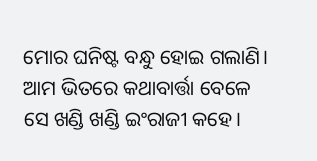ମୋର ଘନିଷ୍ଟ ବନ୍ଧୁ ହୋଇ ଗଲାଣି। ଆମ ଭିତରେ କଥାବାର୍ତ୍ତା ବେଳେ ସେ ଖଣ୍ଡି ଖଣ୍ଡି ଇଂରାଜୀ କହେ।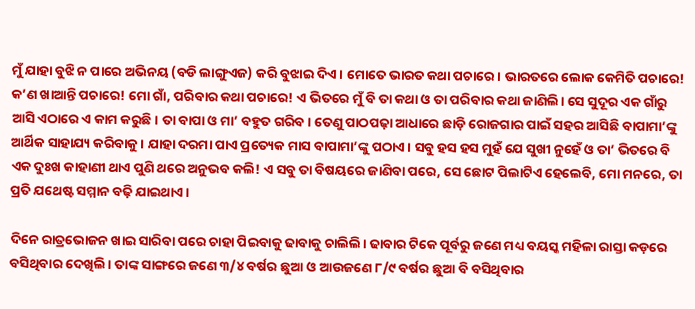ମୁଁ ଯାହା ବୁଝି ନ ପାରେ ଅଭିନୟ (ବଡି ଲାଙ୍ଗୁଏଜ) କରି ବୁଝାଇ ଦିଏ। ମୋତେ ଭାରତ କଥା ପଚାରେ। ଭାରତରେ ଲୋକ କେମିତି ପଚାରେ! କ’ଣ ଖାଆନ୍ତି ପଚାରେ! ମୋ ଗାଁ, ପରିବାର କଥା ପଚାରେ! ଏ ଭିତରେ ମୁଁ ବି ତା କଥା ଓ ତା ପରିବାର କଥା ଜାଣିଲି। ସେ ସୁଦୂର ଏକ ଗାଁରୁ ଆସି ଏଠାରେ ଏ କାମ କରୁଛି। ତା ବାପା ଓ ମା’ ବହୁତ ଗରିବ। ତେଣୁ ପାଠପଢ଼ା ଆଧାରେ ଛାଡ଼ି ରୋଜଗାର ପାଇଁ ସହର ଆସିଛି ବାପାମା’ଙ୍କୁ ଆର୍ଥିକ ସାହାଯ୍ୟ କରିବାକୁ। ଯାହା ଦରମା ପାଏ ପ୍ରତ୍ୟେକ ମାସ ବାପାମା’ଙ୍କୁ ପଠାଏ। ସବୁ ହସ ହସ ମୁହଁ ଯେ ସୁଖୀ ନୁହେଁ ଓ ତା’ ଭିତରେ ବି ଏକ ଦୁଃଖ କାହାଣୀ ଥାଏ ପୁଣି ଥରେ ଅନୁଭବ କଲି! ଏ ସବୁ ତା ବିଷୟରେ ଜାଣିବା ପରେ, ସେ ଛୋଟ ପିଲାଟିଏ ହେଲେବି, ମୋ ମନରେ, ତା ପ୍ରତି ଯଥେଷ୍ଟ ସମ୍ମାନ ବଢ଼ି ଯାଇଥାଏ।

ଦିନେ ରାତ୍ରଭୋଜନ ଖାଇ ସାରିବା ପରେ ଚାହା ପିଇବାକୁ ଢାବାକୁ ଚାଲିଲି। ଢାବାର ଟିକେ ପୂର୍ବରୁ ଜଣେ ମଧ୍ୟ ବୟସ୍କ ମହିଳା ରାସ୍ତା କଡ଼ରେ ବସିଥିବାର ଦେଖିଲି। ତାଙ୍କ ସାଙ୍ଗରେ ଜଣେ ୩/୪ ବର୍ଷର ଛୁଆ ଓ ଆଉଜଣେ ୮/୯ ବର୍ଷର ଛୁଆ ବି ବସିଥିବାର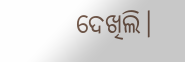ଦେଖିଲି।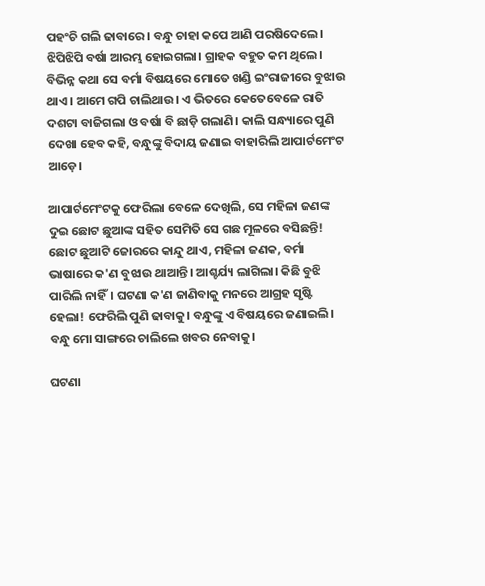ପହଂଚି ଗଲି ଢାବାରେ। ବନ୍ଧୁ ଚାହା କପେ ଆଣି ପରଷିଦେଲେ। ଝିପିଝିପି ବର୍ଷା ଆରମ୍ଭ ହୋଇଗଲା। ଗ୍ରାହକ ବହୁତ କମ ଥିଲେ। ବିଭିନ୍ନ କଥା ସେ ବର୍ମା ବିଷୟରେ ମୋତେ ଖଣ୍ଡି ଇଂରାଜୀରେ ବୁଝାଉ ଥାଏ। ଆମେ ଗପି ଚାଲିଥାଉ। ଏ ଭିତରେ କେତେବେଳେ ରାତି ଦଶଟା ବାଜିଗଲା ଓ ବର୍ଷା ବି ଛାଡ଼ି ଗଲାଣି। କାଲି ସନ୍ଧ୍ୟାରେ ପୁଣି ଦେଖା ହେବ କହି, ବନ୍ଧୁଙ୍କୁ ବିଦାୟ ଜଣାଇ ବାହାରିଲି ଆପାର୍ଟମେଂଟ ଆଡ଼େ।

ଆପାର୍ଟମେଂଟକୁ ଫେରିଲା ବେଳେ ଦେଖିଲି, ସେ ମହିଳା ଜଣଙ୍କ ଦୁଇ ଛୋଟ ଛୁଆଙ୍କ ସହିତ ସେମିତି ସେ ଗଛ ମୂଳରେ ବସିଛନ୍ତି! ଛୋଟ ଛୁଆଟି ଜୋରରେ କାନ୍ଦୁ ଥାଏ, ମହିଳା ଜଣକ, ବର୍ମା ଭାଷାରେ କ'ଣ ବୁଝାଉ ଥାଆନ୍ତି। ଆଶ୍ଚର୍ଯ୍ୟ ଲାଗିଲା। କିଛି ବୁଝି ପାରିଲି ନାହିଁ। ଘଟଣା କ'ଣ ଜାଣିବାକୁ ମନରେ ଆଗ୍ରହ ସୃଷ୍ଟି ହେଲା! ଫେରିଲି ପୁଣି ଢାବାକୁ। ବନ୍ଧୁଙ୍କୁ ଏ ବିଷୟରେ ଜଣାଇଲି। ବନ୍ଧୁ ମୋ ସାଙ୍ଗରେ ଚାଲିଲେ ଖବର ନେବାକୁ।

ଘଟଣା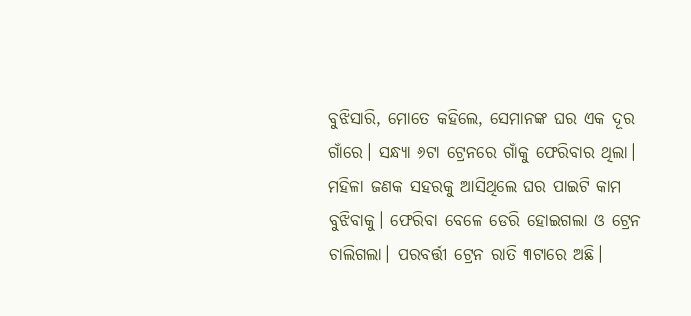ବୁଝିସାରି, ମୋତେ କହିଲେ, ସେମାନଙ୍କ ଘର ଏକ ଦୂର ଗାଁରେ। ସନ୍ଧ୍ୟା ୬ଟା ଟ୍ରେନରେ ଗାଁକୁ ଫେରିବାର ଥିଲା। ମହିଳା ଜଣକ ସହରକୁ ଆସିଥିଲେ ଘର ପାଇଟି କାମ ବୁଝିବାକୁ। ଫେରିବା ବେଳେ ଡେରି ହୋଇଗଲା ଓ ଟ୍ରେନ ଚାଲିଗଲା। ପରବର୍ତ୍ତୀ ଟ୍ରେନ ରାତି ୩ଟାରେ ଅଛି।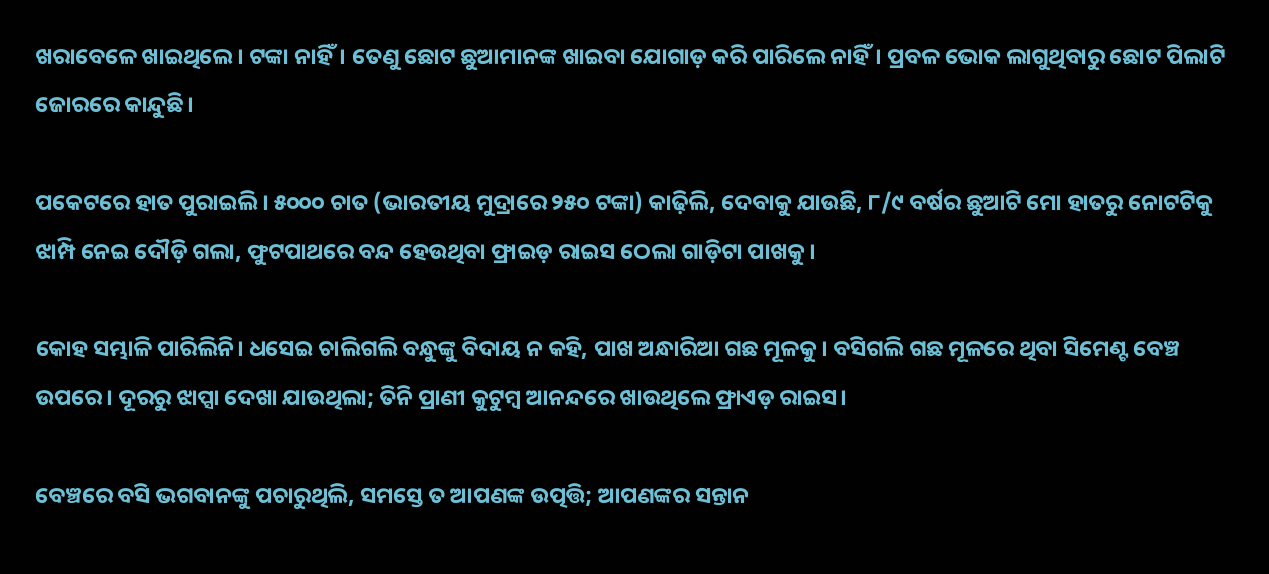ଖରାବେଳେ ଖାଇଥିଲେ। ଟଙ୍କା ନାହିଁ। ତେଣୁ ଛୋଟ ଛୁଆମାନଙ୍କ ଖାଇବା ଯୋଗାଡ଼ କରି ପାରିଲେ ନାହିଁ। ପ୍ରବଳ ଭୋକ ଲାଗୁଥିବାରୁ ଛୋଟ ପିଲାଟି ଜୋରରେ କାନ୍ଦୁଛି।

ପକେଟରେ ହାତ ପୁରାଇଲି। ୫୦୦୦ ଚାତ (ଭାରତୀୟ ମୁଦ୍ରାରେ ୨୫୦ ଟଙ୍କା) କାଢ଼ିଲି, ଦେବାକୁ ଯାଉଛି, ୮/୯ ବର୍ଷର ଛୁଆଟି ମୋ ହାତରୁ ନୋଟଟିକୁ ଝାମ୍ପି ନେଇ ଦୌଡ଼ି ଗଲା, ଫୁଟପାଥରେ ବନ୍ଦ ହେଉଥିବା ଫ୍ରାଇଡ଼ ରାଇସ ଠେଲା ଗାଡ଼ିଟା ପାଖକୁ।

କୋହ ସମ୍ଭାଳି ପାରିଲିନି। ଧସେଇ ଚାଲିଗଲି ବନ୍ଧୁଙ୍କୁ ବିଦାୟ ନ କହି, ପାଖ ଅନ୍ଧାରିଆ ଗଛ ମୂଳକୁ। ବସିଗଲି ଗଛ ମୂଳରେ ଥିବା ସିମେଣ୍ଟ ବେଞ୍ଚ ଉପରେ। ଦୂରରୁ ଝାପ୍ସା ଦେଖା ଯାଉଥିଲା; ତିନି ପ୍ରାଣୀ କୁଟୁମ୍ବ ଆନନ୍ଦରେ ଖାଉଥିଲେ ଫ୍ରାଏଡ଼ ରାଇସ।

ବେଞ୍ଚରେ ବସି ଭଗବାନଙ୍କୁ ପଚାରୁଥିଲି, ସମସ୍ତେ ତ ଆପଣଙ୍କ ଉତ୍ପତ୍ତି; ଆପଣଙ୍କର ସନ୍ତାନ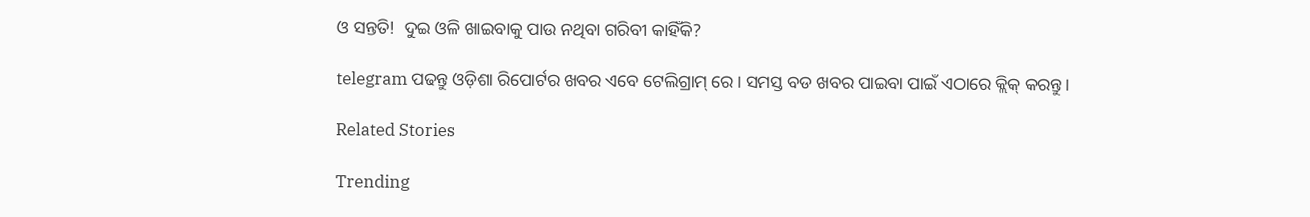ଓ ସନ୍ତତି!  ଦୁଇ ଓଳି ଖାଇବାକୁ ପାଉ ନଥିବା ଗରିବୀ କାହିଁକି?

telegram ପଢନ୍ତୁ ଓଡ଼ିଶା ରିପୋର୍ଟର ଖବର ଏବେ ଟେଲିଗ୍ରାମ୍ ରେ। ସମସ୍ତ ବଡ ଖବର ପାଇବା ପାଇଁ ଏଠାରେ କ୍ଲିକ୍ କରନ୍ତୁ।

Related Stories

Trending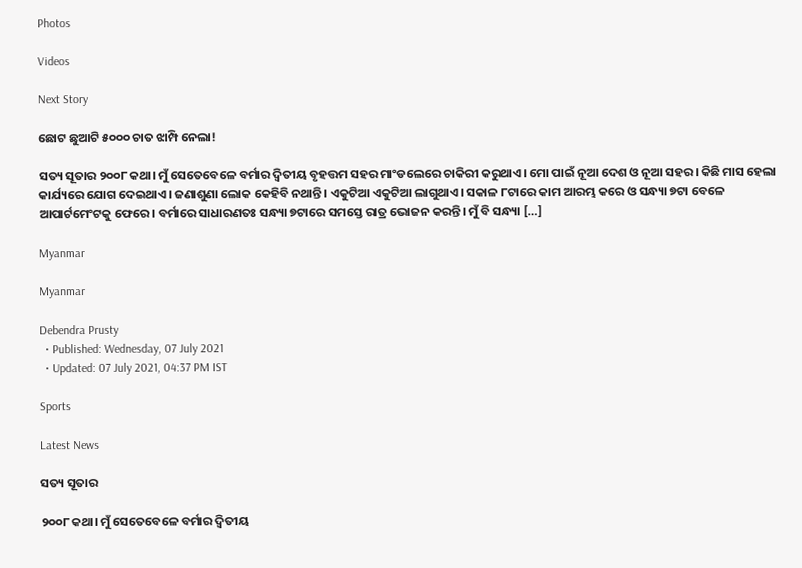Photos

Videos

Next Story

ଛୋଟ ଛୁଆଟି ୫୦୦୦ ଚାତ ଝାମ୍ପି ନେଲା!

ସତ୍ୟ ସୂତାର ୨୦୦୮ କଥା। ମୁଁ ସେତେବେଳେ ବର୍ମାର ଦ୍ୱିତୀୟ ବୃହତ୍ତମ ସହର ମାଂଡଲେରେ ଚାକିରୀ କରୁଥାଏ। ମୋ ପାଇଁ ନୂଆ ଦେଶ ଓ ନୂଆ ସହର। କିଛି ମାସ ହେଲା କାର୍ଯ୍ୟରେ ଯୋଗ ଦେଇଥାଏ। ଜଣାଶୁଣା ଲୋକ କେହିବି ନଥାନ୍ତି। ଏକୁଟିଆ ଏକୁଟିଆ ଲାଗୁଥାଏ। ସକାଳ ୮ଟାରେ କାମ ଆରମ୍ଭ କରେ ଓ ସନ୍ଧ୍ୟା ୭ଟା ବେଳେ ଆପାର୍ଟମେଂଟକୁ ଫେରେ। ବର୍ମାରେ ସାଧାରଣତଃ ସନ୍ଧ୍ୟା ୭ଟାରେ ସମସ୍ତେ ରାତ୍ର ଭୋଜନ କରନ୍ତି। ମୁଁ ବି ସନ୍ଧ୍ୟା […]

Myanmar

Myanmar

Debendra Prusty
  • Published: Wednesday, 07 July 2021
  • Updated: 07 July 2021, 04:37 PM IST

Sports

Latest News

ସତ୍ୟ ସୂତାର

୨୦୦୮ କଥା। ମୁଁ ସେତେବେଳେ ବର୍ମାର ଦ୍ୱିତୀୟ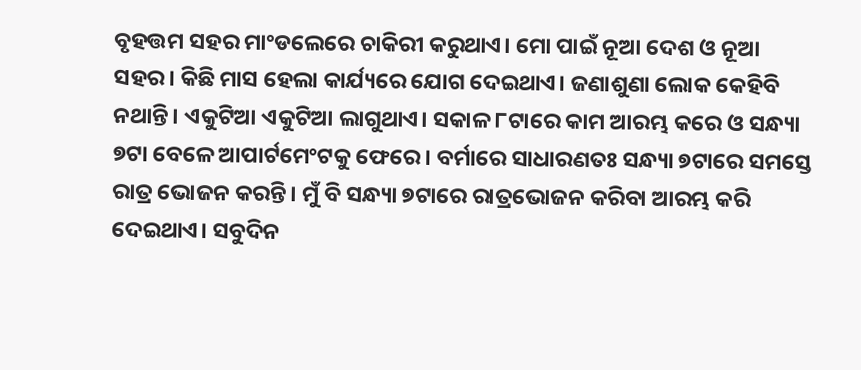ବୃହତ୍ତମ ସହର ମାଂଡଲେରେ ଚାକିରୀ କରୁଥାଏ। ମୋ ପାଇଁ ନୂଆ ଦେଶ ଓ ନୂଆ ସହର। କିଛି ମାସ ହେଲା କାର୍ଯ୍ୟରେ ଯୋଗ ଦେଇଥାଏ। ଜଣାଶୁଣା ଲୋକ କେହିବି ନଥାନ୍ତି। ଏକୁଟିଆ ଏକୁଟିଆ ଲାଗୁଥାଏ। ସକାଳ ୮ଟାରେ କାମ ଆରମ୍ଭ କରେ ଓ ସନ୍ଧ୍ୟା ୭ଟା ବେଳେ ଆପାର୍ଟମେଂଟକୁ ଫେରେ। ବର୍ମାରେ ସାଧାରଣତଃ ସନ୍ଧ୍ୟା ୭ଟାରେ ସମସ୍ତେ ରାତ୍ର ଭୋଜନ କରନ୍ତି। ମୁଁ ବି ସନ୍ଧ୍ୟା ୭ଟାରେ ରାତ୍ରଭୋଜନ କରିବା ଆରମ୍ଭ କରି ଦେଇଥାଏ। ସବୁଦିନ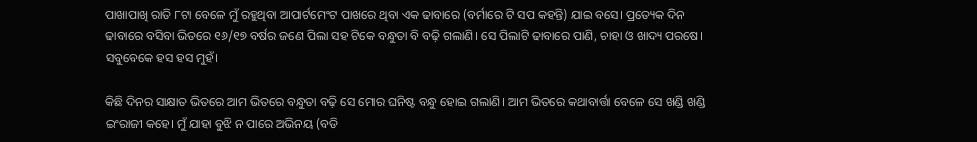ପାଖାପାଖି ରାତି ୮ଟା ବେଳେ ମୁଁ ରହୁଥିବା ଆପାର୍ଟମେଂଟ ପାଖରେ ଥିବା ଏକ ଢାବାରେ (ବର୍ମାରେ ଟି ସପ କହନ୍ତି) ଯାଇ ବସେ। ପ୍ରତ୍ୟେକ ଦିନ ଢାବାରେ ବସିବା ଭିତରେ ୧୬/୧୭ ବର୍ଷର ଜଣେ ପିଲା ସହ ଟିକେ ବନ୍ଧୁତା ବି ବଢ଼ି ଗଲାଣି। ସେ ପିଲାଟି ଢାବାରେ ପାଣି, ଚାହା ଓ ଖାଦ୍ୟ ପରଷେ। ସବୁବେକେ ହସ ହସ ମୁହଁ।

କିଛି ଦିନର ସାକ୍ଷାତ ଭିତରେ ଆମ ଭିତରେ ବନ୍ଧୁତା ବଢ଼ି ସେ ମୋର ଘନିଷ୍ଟ ବନ୍ଧୁ ହୋଇ ଗଲାଣି। ଆମ ଭିତରେ କଥାବାର୍ତ୍ତା ବେଳେ ସେ ଖଣ୍ଡି ଖଣ୍ଡି ଇଂରାଜୀ କହେ। ମୁଁ ଯାହା ବୁଝି ନ ପାରେ ଅଭିନୟ (ବଡି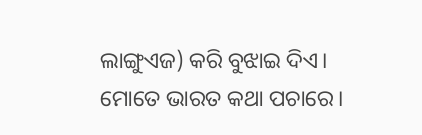ଲାଙ୍ଗୁଏଜ) କରି ବୁଝାଇ ଦିଏ। ମୋତେ ଭାରତ କଥା ପଚାରେ।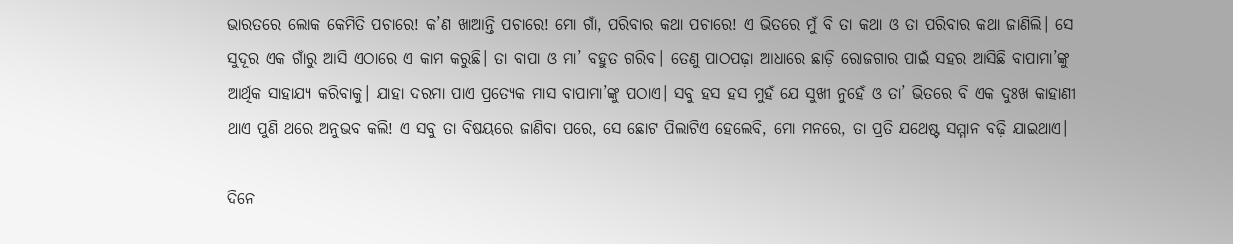ଭାରତରେ ଲୋକ କେମିତି ପଚାରେ! କ’ଣ ଖାଆନ୍ତି ପଚାରେ! ମୋ ଗାଁ, ପରିବାର କଥା ପଚାରେ! ଏ ଭିତରେ ମୁଁ ବି ତା କଥା ଓ ତା ପରିବାର କଥା ଜାଣିଲି। ସେ ସୁଦୂର ଏକ ଗାଁରୁ ଆସି ଏଠାରେ ଏ କାମ କରୁଛି। ତା ବାପା ଓ ମା’ ବହୁତ ଗରିବ। ତେଣୁ ପାଠପଢ଼ା ଆଧାରେ ଛାଡ଼ି ରୋଜଗାର ପାଇଁ ସହର ଆସିଛି ବାପାମା’ଙ୍କୁ ଆର୍ଥିକ ସାହାଯ୍ୟ କରିବାକୁ। ଯାହା ଦରମା ପାଏ ପ୍ରତ୍ୟେକ ମାସ ବାପାମା’ଙ୍କୁ ପଠାଏ। ସବୁ ହସ ହସ ମୁହଁ ଯେ ସୁଖୀ ନୁହେଁ ଓ ତା’ ଭିତରେ ବି ଏକ ଦୁଃଖ କାହାଣୀ ଥାଏ ପୁଣି ଥରେ ଅନୁଭବ କଲି! ଏ ସବୁ ତା ବିଷୟରେ ଜାଣିବା ପରେ, ସେ ଛୋଟ ପିଲାଟିଏ ହେଲେବି, ମୋ ମନରେ, ତା ପ୍ରତି ଯଥେଷ୍ଟ ସମ୍ମାନ ବଢ଼ି ଯାଇଥାଏ।

ଦିନେ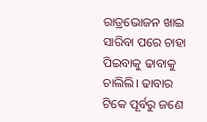ରାତ୍ରଭୋଜନ ଖାଇ ସାରିବା ପରେ ଚାହା ପିଇବାକୁ ଢାବାକୁ ଚାଲିଲି। ଢାବାର ଟିକେ ପୂର୍ବରୁ ଜଣେ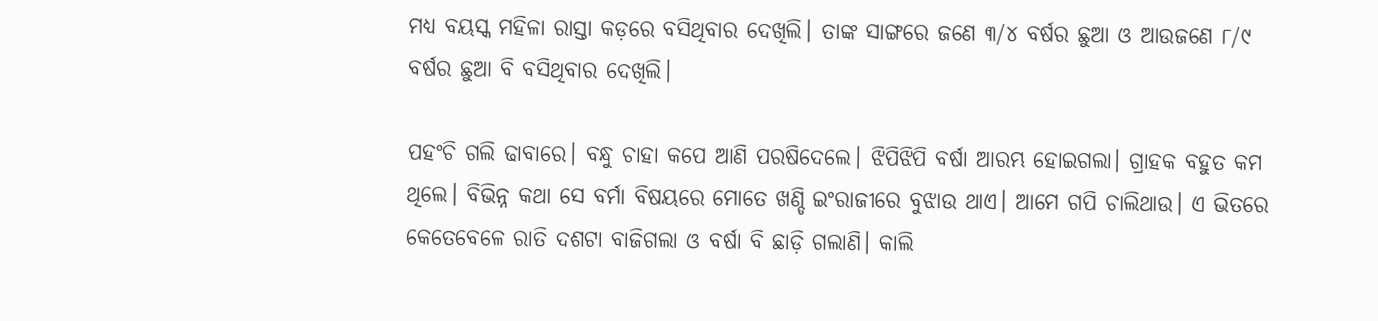ମଧ୍ୟ ବୟସ୍କ ମହିଳା ରାସ୍ତା କଡ଼ରେ ବସିଥିବାର ଦେଖିଲି। ତାଙ୍କ ସାଙ୍ଗରେ ଜଣେ ୩/୪ ବର୍ଷର ଛୁଆ ଓ ଆଉଜଣେ ୮/୯ ବର୍ଷର ଛୁଆ ବି ବସିଥିବାର ଦେଖିଲି।

ପହଂଚି ଗଲି ଢାବାରେ। ବନ୍ଧୁ ଚାହା କପେ ଆଣି ପରଷିଦେଲେ। ଝିପିଝିପି ବର୍ଷା ଆରମ୍ଭ ହୋଇଗଲା। ଗ୍ରାହକ ବହୁତ କମ ଥିଲେ। ବିଭିନ୍ନ କଥା ସେ ବର୍ମା ବିଷୟରେ ମୋତେ ଖଣ୍ଡି ଇଂରାଜୀରେ ବୁଝାଉ ଥାଏ। ଆମେ ଗପି ଚାଲିଥାଉ। ଏ ଭିତରେ କେତେବେଳେ ରାତି ଦଶଟା ବାଜିଗଲା ଓ ବର୍ଷା ବି ଛାଡ଼ି ଗଲାଣି। କାଲି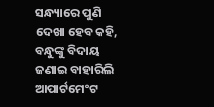ସନ୍ଧ୍ୟାରେ ପୁଣି ଦେଖା ହେବ କହି, ବନ୍ଧୁଙ୍କୁ ବିଦାୟ ଜଣାଇ ବାହାରିଲି ଆପାର୍ଟମେଂଟ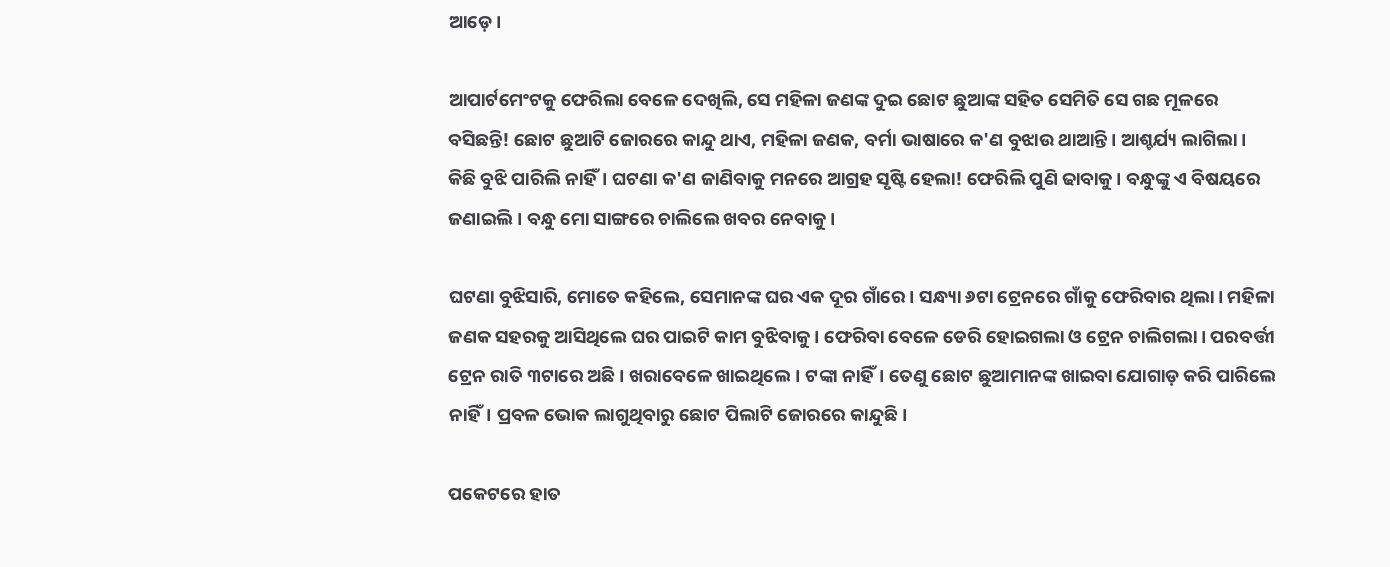ଆଡ଼େ।

ଆପାର୍ଟମେଂଟକୁ ଫେରିଲା ବେଳେ ଦେଖିଲି, ସେ ମହିଳା ଜଣଙ୍କ ଦୁଇ ଛୋଟ ଛୁଆଙ୍କ ସହିତ ସେମିତି ସେ ଗଛ ମୂଳରେ ବସିଛନ୍ତି! ଛୋଟ ଛୁଆଟି ଜୋରରେ କାନ୍ଦୁ ଥାଏ, ମହିଳା ଜଣକ, ବର୍ମା ଭାଷାରେ କ'ଣ ବୁଝାଉ ଥାଆନ୍ତି। ଆଶ୍ଚର୍ଯ୍ୟ ଲାଗିଲା। କିଛି ବୁଝି ପାରିଲି ନାହିଁ। ଘଟଣା କ'ଣ ଜାଣିବାକୁ ମନରେ ଆଗ୍ରହ ସୃଷ୍ଟି ହେଲା! ଫେରିଲି ପୁଣି ଢାବାକୁ। ବନ୍ଧୁଙ୍କୁ ଏ ବିଷୟରେ ଜଣାଇଲି। ବନ୍ଧୁ ମୋ ସାଙ୍ଗରେ ଚାଲିଲେ ଖବର ନେବାକୁ।

ଘଟଣା ବୁଝିସାରି, ମୋତେ କହିଲେ, ସେମାନଙ୍କ ଘର ଏକ ଦୂର ଗାଁରେ। ସନ୍ଧ୍ୟା ୬ଟା ଟ୍ରେନରେ ଗାଁକୁ ଫେରିବାର ଥିଲା। ମହିଳା ଜଣକ ସହରକୁ ଆସିଥିଲେ ଘର ପାଇଟି କାମ ବୁଝିବାକୁ। ଫେରିବା ବେଳେ ଡେରି ହୋଇଗଲା ଓ ଟ୍ରେନ ଚାଲିଗଲା। ପରବର୍ତ୍ତୀ ଟ୍ରେନ ରାତି ୩ଟାରେ ଅଛି। ଖରାବେଳେ ଖାଇଥିଲେ। ଟଙ୍କା ନାହିଁ। ତେଣୁ ଛୋଟ ଛୁଆମାନଙ୍କ ଖାଇବା ଯୋଗାଡ଼ କରି ପାରିଲେ ନାହିଁ। ପ୍ରବଳ ଭୋକ ଲାଗୁଥିବାରୁ ଛୋଟ ପିଲାଟି ଜୋରରେ କାନ୍ଦୁଛି।

ପକେଟରେ ହାତ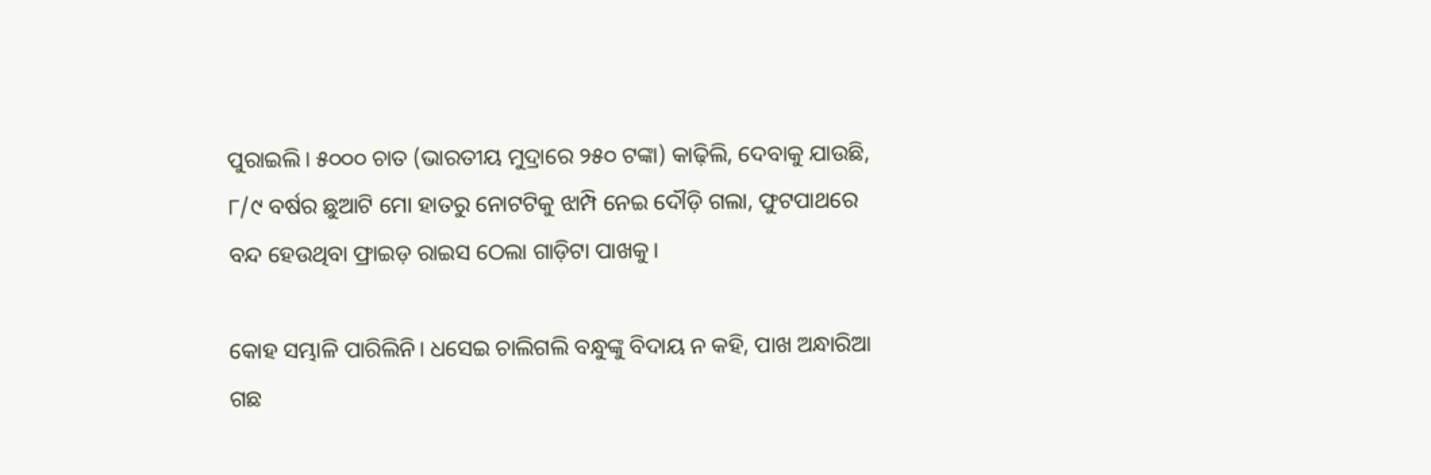ପୁରାଇଲି। ୫୦୦୦ ଚାତ (ଭାରତୀୟ ମୁଦ୍ରାରେ ୨୫୦ ଟଙ୍କା) କାଢ଼ିଲି, ଦେବାକୁ ଯାଉଛି, ୮/୯ ବର୍ଷର ଛୁଆଟି ମୋ ହାତରୁ ନୋଟଟିକୁ ଝାମ୍ପି ନେଇ ଦୌଡ଼ି ଗଲା, ଫୁଟପାଥରେ ବନ୍ଦ ହେଉଥିବା ଫ୍ରାଇଡ଼ ରାଇସ ଠେଲା ଗାଡ଼ିଟା ପାଖକୁ।

କୋହ ସମ୍ଭାଳି ପାରିଲିନି। ଧସେଇ ଚାଲିଗଲି ବନ୍ଧୁଙ୍କୁ ବିଦାୟ ନ କହି, ପାଖ ଅନ୍ଧାରିଆ ଗଛ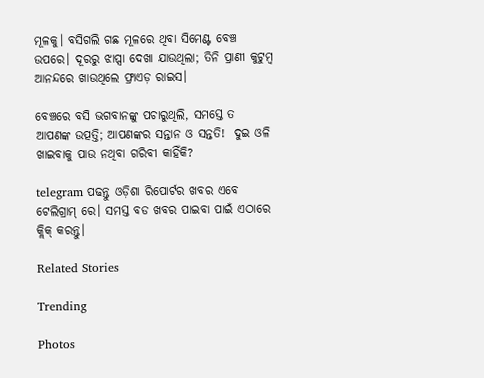ମୂଳକୁ। ବସିଗଲି ଗଛ ମୂଳରେ ଥିବା ସିମେଣ୍ଟ ବେଞ୍ଚ ଉପରେ। ଦୂରରୁ ଝାପ୍ସା ଦେଖା ଯାଉଥିଲା; ତିନି ପ୍ରାଣୀ କୁଟୁମ୍ବ ଆନନ୍ଦରେ ଖାଉଥିଲେ ଫ୍ରାଏଡ଼ ରାଇସ।

ବେଞ୍ଚରେ ବସି ଭଗବାନଙ୍କୁ ପଚାରୁଥିଲି, ସମସ୍ତେ ତ ଆପଣଙ୍କ ଉତ୍ପତ୍ତି; ଆପଣଙ୍କର ସନ୍ତାନ ଓ ସନ୍ତତି!  ଦୁଇ ଓଳି ଖାଇବାକୁ ପାଉ ନଥିବା ଗରିବୀ କାହିଁକି?

telegram ପଢନ୍ତୁ ଓଡ଼ିଶା ରିପୋର୍ଟର ଖବର ଏବେ ଟେଲିଗ୍ରାମ୍ ରେ। ସମସ୍ତ ବଡ ଖବର ପାଇବା ପାଇଁ ଏଠାରେ କ୍ଲିକ୍ କରନ୍ତୁ।

Related Stories

Trending

Photos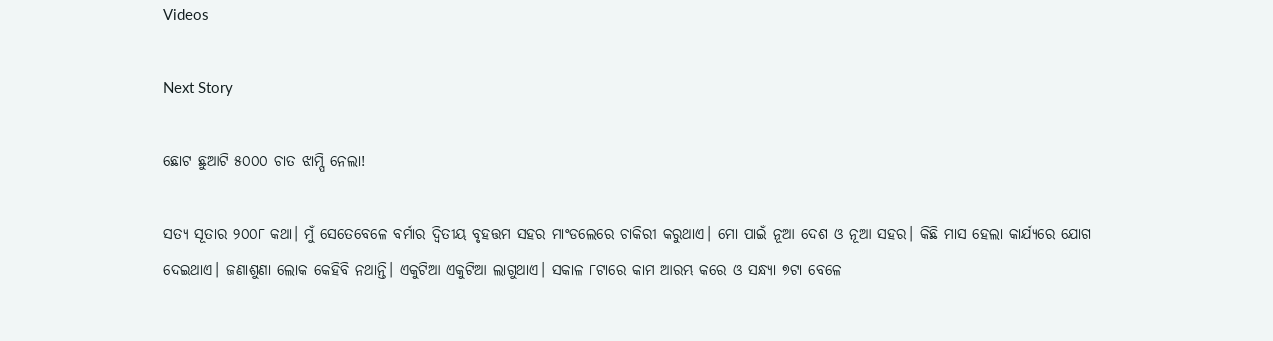Videos

Next Story

ଛୋଟ ଛୁଆଟି ୫୦୦୦ ଚାତ ଝାମ୍ପି ନେଲା!

ସତ୍ୟ ସୂତାର ୨୦୦୮ କଥା। ମୁଁ ସେତେବେଳେ ବର୍ମାର ଦ୍ୱିତୀୟ ବୃହତ୍ତମ ସହର ମାଂଡଲେରେ ଚାକିରୀ କରୁଥାଏ। ମୋ ପାଇଁ ନୂଆ ଦେଶ ଓ ନୂଆ ସହର। କିଛି ମାସ ହେଲା କାର୍ଯ୍ୟରେ ଯୋଗ ଦେଇଥାଏ। ଜଣାଶୁଣା ଲୋକ କେହିବି ନଥାନ୍ତି। ଏକୁଟିଆ ଏକୁଟିଆ ଲାଗୁଥାଏ। ସକାଳ ୮ଟାରେ କାମ ଆରମ୍ଭ କରେ ଓ ସନ୍ଧ୍ୟା ୭ଟା ବେଳେ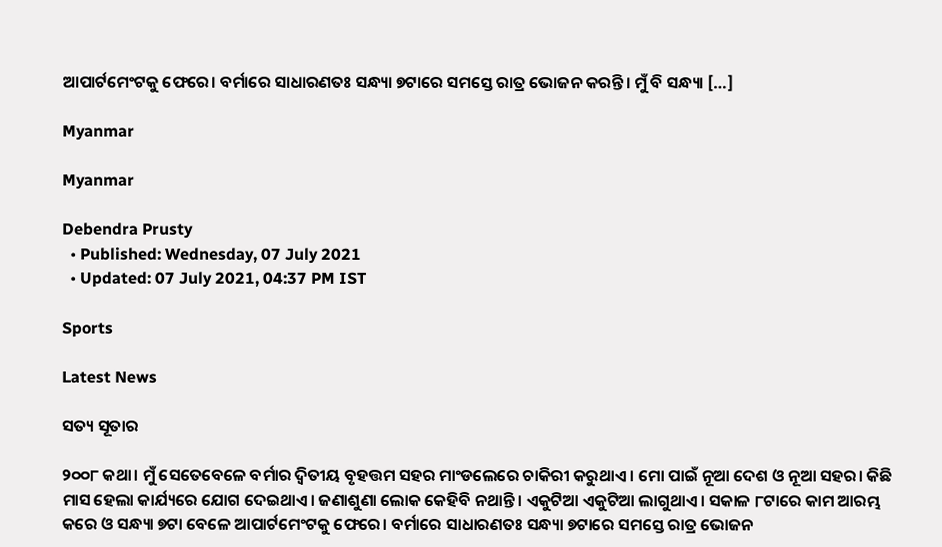ଆପାର୍ଟମେଂଟକୁ ଫେରେ। ବର୍ମାରେ ସାଧାରଣତଃ ସନ୍ଧ୍ୟା ୭ଟାରେ ସମସ୍ତେ ରାତ୍ର ଭୋଜନ କରନ୍ତି। ମୁଁ ବି ସନ୍ଧ୍ୟା […]

Myanmar

Myanmar

Debendra Prusty
  • Published: Wednesday, 07 July 2021
  • Updated: 07 July 2021, 04:37 PM IST

Sports

Latest News

ସତ୍ୟ ସୂତାର

୨୦୦୮ କଥା। ମୁଁ ସେତେବେଳେ ବର୍ମାର ଦ୍ୱିତୀୟ ବୃହତ୍ତମ ସହର ମାଂଡଲେରେ ଚାକିରୀ କରୁଥାଏ। ମୋ ପାଇଁ ନୂଆ ଦେଶ ଓ ନୂଆ ସହର। କିଛି ମାସ ହେଲା କାର୍ଯ୍ୟରେ ଯୋଗ ଦେଇଥାଏ। ଜଣାଶୁଣା ଲୋକ କେହିବି ନଥାନ୍ତି। ଏକୁଟିଆ ଏକୁଟିଆ ଲାଗୁଥାଏ। ସକାଳ ୮ଟାରେ କାମ ଆରମ୍ଭ କରେ ଓ ସନ୍ଧ୍ୟା ୭ଟା ବେଳେ ଆପାର୍ଟମେଂଟକୁ ଫେରେ। ବର୍ମାରେ ସାଧାରଣତଃ ସନ୍ଧ୍ୟା ୭ଟାରେ ସମସ୍ତେ ରାତ୍ର ଭୋଜନ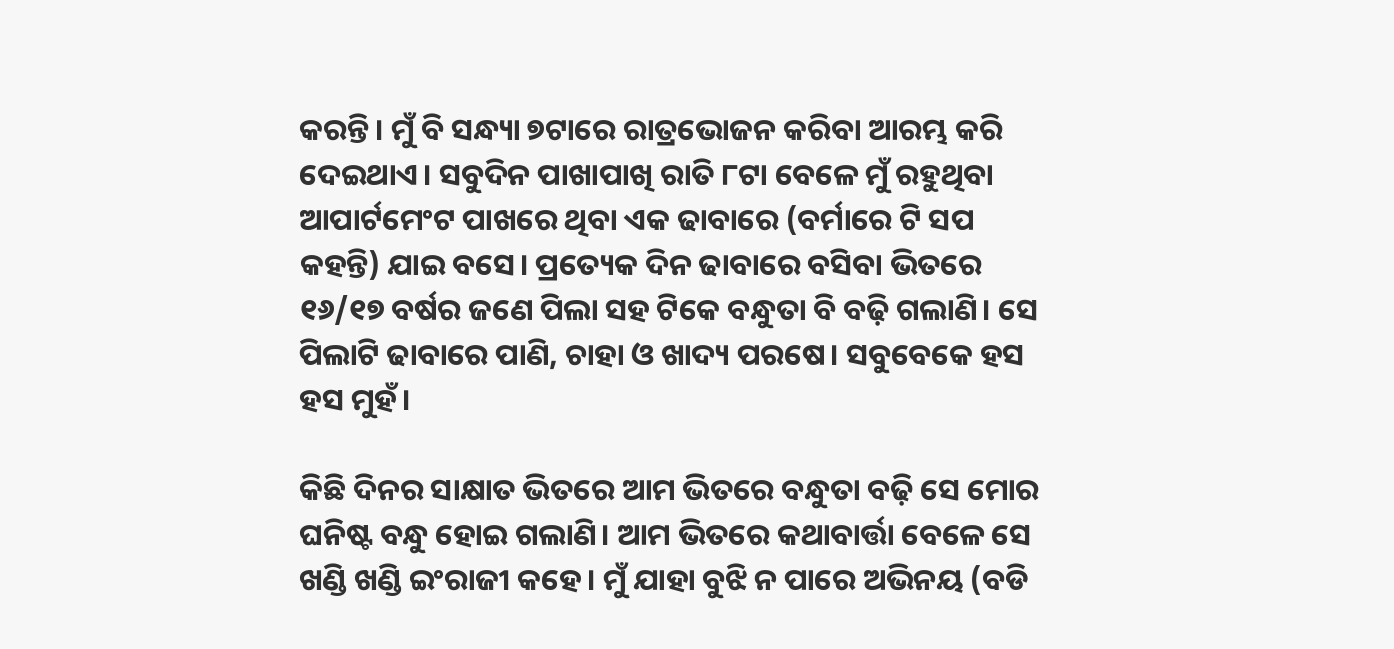କରନ୍ତି। ମୁଁ ବି ସନ୍ଧ୍ୟା ୭ଟାରେ ରାତ୍ରଭୋଜନ କରିବା ଆରମ୍ଭ କରି ଦେଇଥାଏ। ସବୁଦିନ ପାଖାପାଖି ରାତି ୮ଟା ବେଳେ ମୁଁ ରହୁଥିବା ଆପାର୍ଟମେଂଟ ପାଖରେ ଥିବା ଏକ ଢାବାରେ (ବର୍ମାରେ ଟି ସପ କହନ୍ତି) ଯାଇ ବସେ। ପ୍ରତ୍ୟେକ ଦିନ ଢାବାରେ ବସିବା ଭିତରେ ୧୬/୧୭ ବର୍ଷର ଜଣେ ପିଲା ସହ ଟିକେ ବନ୍ଧୁତା ବି ବଢ଼ି ଗଲାଣି। ସେ ପିଲାଟି ଢାବାରେ ପାଣି, ଚାହା ଓ ଖାଦ୍ୟ ପରଷେ। ସବୁବେକେ ହସ ହସ ମୁହଁ।

କିଛି ଦିନର ସାକ୍ଷାତ ଭିତରେ ଆମ ଭିତରେ ବନ୍ଧୁତା ବଢ଼ି ସେ ମୋର ଘନିଷ୍ଟ ବନ୍ଧୁ ହୋଇ ଗଲାଣି। ଆମ ଭିତରେ କଥାବାର୍ତ୍ତା ବେଳେ ସେ ଖଣ୍ଡି ଖଣ୍ଡି ଇଂରାଜୀ କହେ। ମୁଁ ଯାହା ବୁଝି ନ ପାରେ ଅଭିନୟ (ବଡି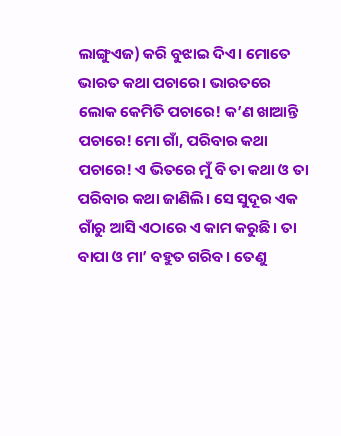ଲାଙ୍ଗୁଏଜ) କରି ବୁଝାଇ ଦିଏ। ମୋତେ ଭାରତ କଥା ପଚାରେ। ଭାରତରେ ଲୋକ କେମିତି ପଚାରେ! କ’ଣ ଖାଆନ୍ତି ପଚାରେ! ମୋ ଗାଁ, ପରିବାର କଥା ପଚାରେ! ଏ ଭିତରେ ମୁଁ ବି ତା କଥା ଓ ତା ପରିବାର କଥା ଜାଣିଲି। ସେ ସୁଦୂର ଏକ ଗାଁରୁ ଆସି ଏଠାରେ ଏ କାମ କରୁଛି। ତା ବାପା ଓ ମା’ ବହୁତ ଗରିବ। ତେଣୁ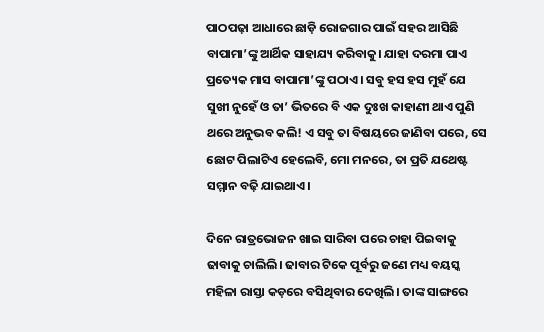ପାଠପଢ଼ା ଆଧାରେ ଛାଡ଼ି ରୋଜଗାର ପାଇଁ ସହର ଆସିଛି ବାପାମା’ଙ୍କୁ ଆର୍ଥିକ ସାହାଯ୍ୟ କରିବାକୁ। ଯାହା ଦରମା ପାଏ ପ୍ରତ୍ୟେକ ମାସ ବାପାମା’ଙ୍କୁ ପଠାଏ। ସବୁ ହସ ହସ ମୁହଁ ଯେ ସୁଖୀ ନୁହେଁ ଓ ତା’ ଭିତରେ ବି ଏକ ଦୁଃଖ କାହାଣୀ ଥାଏ ପୁଣି ଥରେ ଅନୁଭବ କଲି! ଏ ସବୁ ତା ବିଷୟରେ ଜାଣିବା ପରେ, ସେ ଛୋଟ ପିଲାଟିଏ ହେଲେବି, ମୋ ମନରେ, ତା ପ୍ରତି ଯଥେଷ୍ଟ ସମ୍ମାନ ବଢ଼ି ଯାଇଥାଏ।

ଦିନେ ରାତ୍ରଭୋଜନ ଖାଇ ସାରିବା ପରେ ଚାହା ପିଇବାକୁ ଢାବାକୁ ଚାଲିଲି। ଢାବାର ଟିକେ ପୂର୍ବରୁ ଜଣେ ମଧ୍ୟ ବୟସ୍କ ମହିଳା ରାସ୍ତା କଡ଼ରେ ବସିଥିବାର ଦେଖିଲି। ତାଙ୍କ ସାଙ୍ଗରେ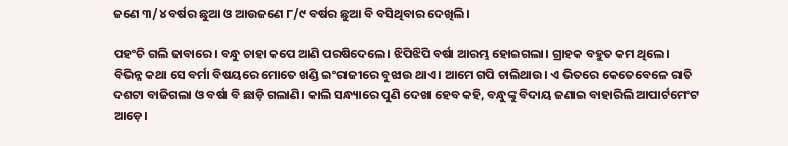ଜଣେ ୩/୪ ବର୍ଷର ଛୁଆ ଓ ଆଉଜଣେ ୮/୯ ବର୍ଷର ଛୁଆ ବି ବସିଥିବାର ଦେଖିଲି।

ପହଂଚି ଗଲି ଢାବାରେ। ବନ୍ଧୁ ଚାହା କପେ ଆଣି ପରଷିଦେଲେ। ଝିପିଝିପି ବର୍ଷା ଆରମ୍ଭ ହୋଇଗଲା। ଗ୍ରାହକ ବହୁତ କମ ଥିଲେ। ବିଭିନ୍ନ କଥା ସେ ବର୍ମା ବିଷୟରେ ମୋତେ ଖଣ୍ଡି ଇଂରାଜୀରେ ବୁଝାଉ ଥାଏ। ଆମେ ଗପି ଚାଲିଥାଉ। ଏ ଭିତରେ କେତେବେଳେ ରାତି ଦଶଟା ବାଜିଗଲା ଓ ବର୍ଷା ବି ଛାଡ଼ି ଗଲାଣି। କାଲି ସନ୍ଧ୍ୟାରେ ପୁଣି ଦେଖା ହେବ କହି, ବନ୍ଧୁଙ୍କୁ ବିଦାୟ ଜଣାଇ ବାହାରିଲି ଆପାର୍ଟମେଂଟ ଆଡ଼େ।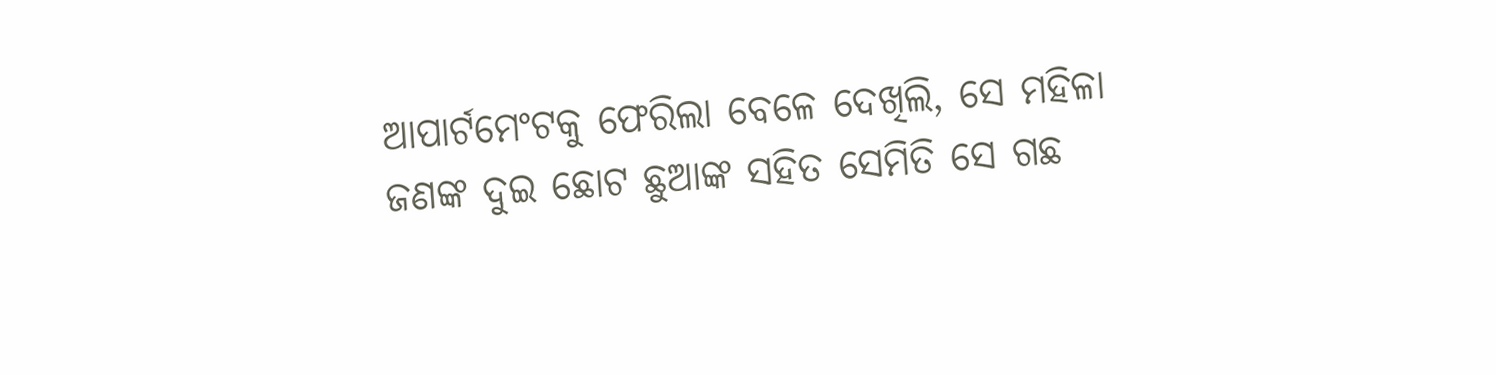ଆପାର୍ଟମେଂଟକୁ ଫେରିଲା ବେଳେ ଦେଖିଲି, ସେ ମହିଳା ଜଣଙ୍କ ଦୁଇ ଛୋଟ ଛୁଆଙ୍କ ସହିତ ସେମିତି ସେ ଗଛ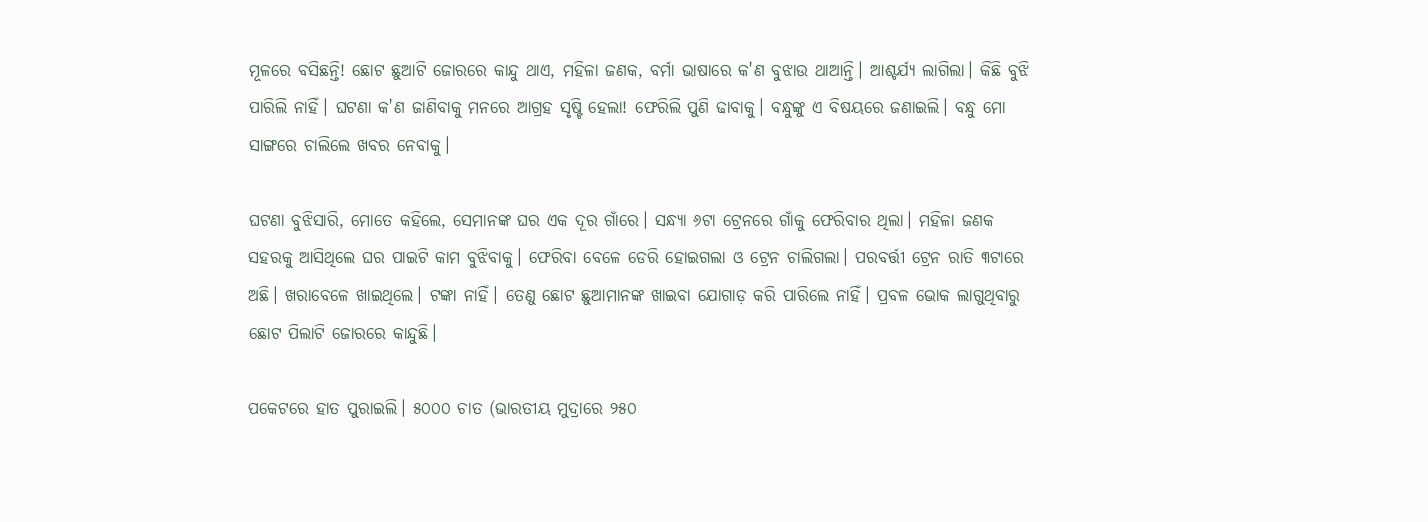ମୂଳରେ ବସିଛନ୍ତି! ଛୋଟ ଛୁଆଟି ଜୋରରେ କାନ୍ଦୁ ଥାଏ, ମହିଳା ଜଣକ, ବର୍ମା ଭାଷାରେ କ'ଣ ବୁଝାଉ ଥାଆନ୍ତି। ଆଶ୍ଚର୍ଯ୍ୟ ଲାଗିଲା। କିଛି ବୁଝି ପାରିଲି ନାହିଁ। ଘଟଣା କ'ଣ ଜାଣିବାକୁ ମନରେ ଆଗ୍ରହ ସୃଷ୍ଟି ହେଲା! ଫେରିଲି ପୁଣି ଢାବାକୁ। ବନ୍ଧୁଙ୍କୁ ଏ ବିଷୟରେ ଜଣାଇଲି। ବନ୍ଧୁ ମୋ ସାଙ୍ଗରେ ଚାଲିଲେ ଖବର ନେବାକୁ।

ଘଟଣା ବୁଝିସାରି, ମୋତେ କହିଲେ, ସେମାନଙ୍କ ଘର ଏକ ଦୂର ଗାଁରେ। ସନ୍ଧ୍ୟା ୬ଟା ଟ୍ରେନରେ ଗାଁକୁ ଫେରିବାର ଥିଲା। ମହିଳା ଜଣକ ସହରକୁ ଆସିଥିଲେ ଘର ପାଇଟି କାମ ବୁଝିବାକୁ। ଫେରିବା ବେଳେ ଡେରି ହୋଇଗଲା ଓ ଟ୍ରେନ ଚାଲିଗଲା। ପରବର୍ତ୍ତୀ ଟ୍ରେନ ରାତି ୩ଟାରେ ଅଛି। ଖରାବେଳେ ଖାଇଥିଲେ। ଟଙ୍କା ନାହିଁ। ତେଣୁ ଛୋଟ ଛୁଆମାନଙ୍କ ଖାଇବା ଯୋଗାଡ଼ କରି ପାରିଲେ ନାହିଁ। ପ୍ରବଳ ଭୋକ ଲାଗୁଥିବାରୁ ଛୋଟ ପିଲାଟି ଜୋରରେ କାନ୍ଦୁଛି।

ପକେଟରେ ହାତ ପୁରାଇଲି। ୫୦୦୦ ଚାତ (ଭାରତୀୟ ମୁଦ୍ରାରେ ୨୫୦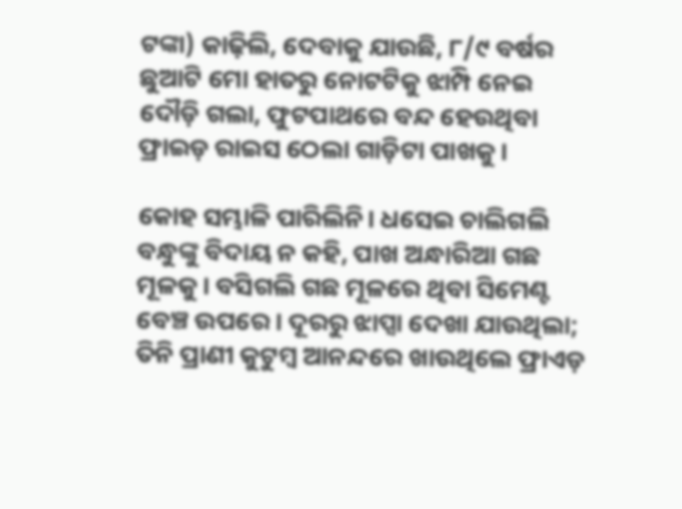ଟଙ୍କା) କାଢ଼ିଲି, ଦେବାକୁ ଯାଉଛି, ୮/୯ ବର୍ଷର ଛୁଆଟି ମୋ ହାତରୁ ନୋଟଟିକୁ ଝାମ୍ପି ନେଇ ଦୌଡ଼ି ଗଲା, ଫୁଟପାଥରେ ବନ୍ଦ ହେଉଥିବା ଫ୍ରାଇଡ଼ ରାଇସ ଠେଲା ଗାଡ଼ିଟା ପାଖକୁ।

କୋହ ସମ୍ଭାଳି ପାରିଲିନି। ଧସେଇ ଚାଲିଗଲି ବନ୍ଧୁଙ୍କୁ ବିଦାୟ ନ କହି, ପାଖ ଅନ୍ଧାରିଆ ଗଛ ମୂଳକୁ। ବସିଗଲି ଗଛ ମୂଳରେ ଥିବା ସିମେଣ୍ଟ ବେଞ୍ଚ ଉପରେ। ଦୂରରୁ ଝାପ୍ସା ଦେଖା ଯାଉଥିଲା; ତିନି ପ୍ରାଣୀ କୁଟୁମ୍ବ ଆନନ୍ଦରେ ଖାଉଥିଲେ ଫ୍ରାଏଡ଼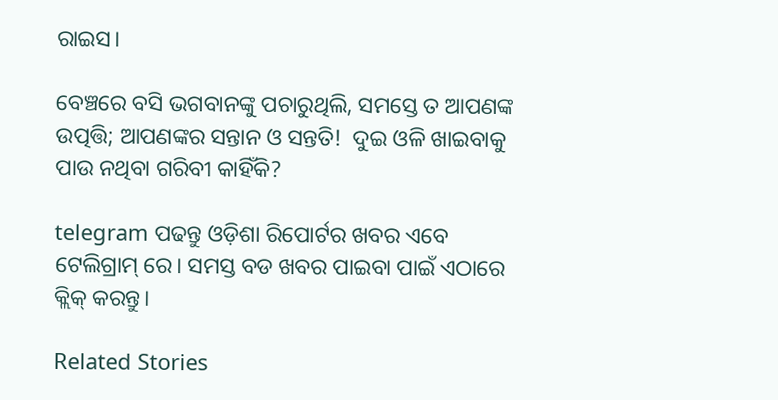ରାଇସ।

ବେଞ୍ଚରେ ବସି ଭଗବାନଙ୍କୁ ପଚାରୁଥିଲି, ସମସ୍ତେ ତ ଆପଣଙ୍କ ଉତ୍ପତ୍ତି; ଆପଣଙ୍କର ସନ୍ତାନ ଓ ସନ୍ତତି!  ଦୁଇ ଓଳି ଖାଇବାକୁ ପାଉ ନଥିବା ଗରିବୀ କାହିଁକି?

telegram ପଢନ୍ତୁ ଓଡ଼ିଶା ରିପୋର୍ଟର ଖବର ଏବେ ଟେଲିଗ୍ରାମ୍ ରେ। ସମସ୍ତ ବଡ ଖବର ପାଇବା ପାଇଁ ଏଠାରେ କ୍ଲିକ୍ କରନ୍ତୁ।

Related Stories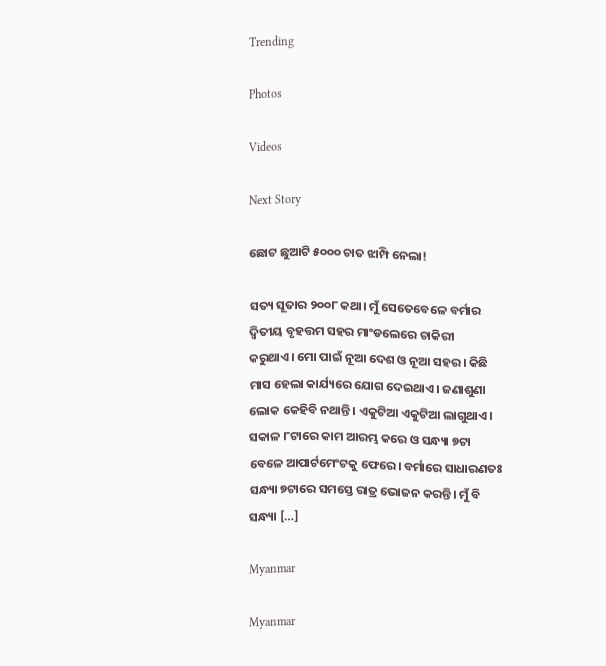Trending

Photos

Videos

Next Story

ଛୋଟ ଛୁଆଟି ୫୦୦୦ ଚାତ ଝାମ୍ପି ନେଲା!

ସତ୍ୟ ସୂତାର ୨୦୦୮ କଥା। ମୁଁ ସେତେବେଳେ ବର୍ମାର ଦ୍ୱିତୀୟ ବୃହତ୍ତମ ସହର ମାଂଡଲେରେ ଚାକିରୀ କରୁଥାଏ। ମୋ ପାଇଁ ନୂଆ ଦେଶ ଓ ନୂଆ ସହର। କିଛି ମାସ ହେଲା କାର୍ଯ୍ୟରେ ଯୋଗ ଦେଇଥାଏ। ଜଣାଶୁଣା ଲୋକ କେହିବି ନଥାନ୍ତି। ଏକୁଟିଆ ଏକୁଟିଆ ଲାଗୁଥାଏ। ସକାଳ ୮ଟାରେ କାମ ଆରମ୍ଭ କରେ ଓ ସନ୍ଧ୍ୟା ୭ଟା ବେଳେ ଆପାର୍ଟମେଂଟକୁ ଫେରେ। ବର୍ମାରେ ସାଧାରଣତଃ ସନ୍ଧ୍ୟା ୭ଟାରେ ସମସ୍ତେ ରାତ୍ର ଭୋଜନ କରନ୍ତି। ମୁଁ ବି ସନ୍ଧ୍ୟା […]

Myanmar

Myanmar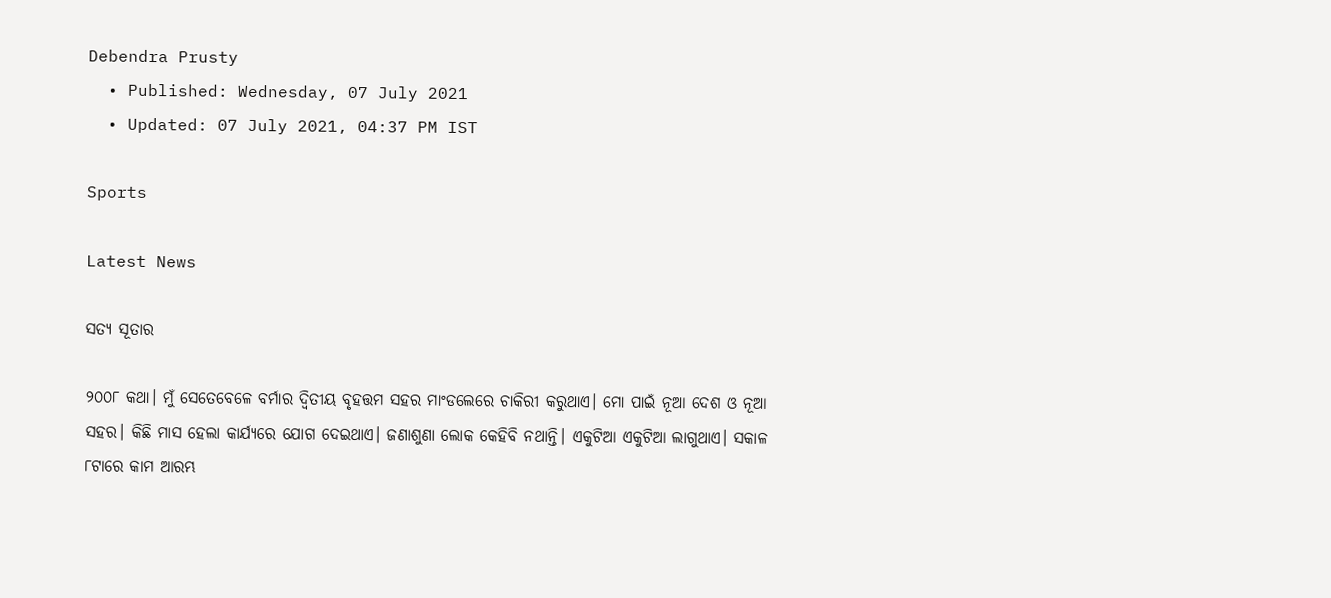Debendra Prusty
  • Published: Wednesday, 07 July 2021
  • Updated: 07 July 2021, 04:37 PM IST

Sports

Latest News

ସତ୍ୟ ସୂତାର

୨୦୦୮ କଥା। ମୁଁ ସେତେବେଳେ ବର୍ମାର ଦ୍ୱିତୀୟ ବୃହତ୍ତମ ସହର ମାଂଡଲେରେ ଚାକିରୀ କରୁଥାଏ। ମୋ ପାଇଁ ନୂଆ ଦେଶ ଓ ନୂଆ ସହର। କିଛି ମାସ ହେଲା କାର୍ଯ୍ୟରେ ଯୋଗ ଦେଇଥାଏ। ଜଣାଶୁଣା ଲୋକ କେହିବି ନଥାନ୍ତି। ଏକୁଟିଆ ଏକୁଟିଆ ଲାଗୁଥାଏ। ସକାଳ ୮ଟାରେ କାମ ଆରମ୍ଭ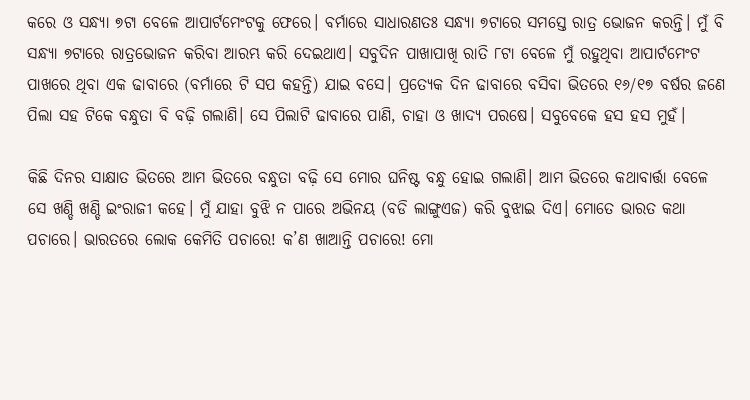କରେ ଓ ସନ୍ଧ୍ୟା ୭ଟା ବେଳେ ଆପାର୍ଟମେଂଟକୁ ଫେରେ। ବର୍ମାରେ ସାଧାରଣତଃ ସନ୍ଧ୍ୟା ୭ଟାରେ ସମସ୍ତେ ରାତ୍ର ଭୋଜନ କରନ୍ତି। ମୁଁ ବି ସନ୍ଧ୍ୟା ୭ଟାରେ ରାତ୍ରଭୋଜନ କରିବା ଆରମ୍ଭ କରି ଦେଇଥାଏ। ସବୁଦିନ ପାଖାପାଖି ରାତି ୮ଟା ବେଳେ ମୁଁ ରହୁଥିବା ଆପାର୍ଟମେଂଟ ପାଖରେ ଥିବା ଏକ ଢାବାରେ (ବର୍ମାରେ ଟି ସପ କହନ୍ତି) ଯାଇ ବସେ। ପ୍ରତ୍ୟେକ ଦିନ ଢାବାରେ ବସିବା ଭିତରେ ୧୬/୧୭ ବର୍ଷର ଜଣେ ପିଲା ସହ ଟିକେ ବନ୍ଧୁତା ବି ବଢ଼ି ଗଲାଣି। ସେ ପିଲାଟି ଢାବାରେ ପାଣି, ଚାହା ଓ ଖାଦ୍ୟ ପରଷେ। ସବୁବେକେ ହସ ହସ ମୁହଁ।

କିଛି ଦିନର ସାକ୍ଷାତ ଭିତରେ ଆମ ଭିତରେ ବନ୍ଧୁତା ବଢ଼ି ସେ ମୋର ଘନିଷ୍ଟ ବନ୍ଧୁ ହୋଇ ଗଲାଣି। ଆମ ଭିତରେ କଥାବାର୍ତ୍ତା ବେଳେ ସେ ଖଣ୍ଡି ଖଣ୍ଡି ଇଂରାଜୀ କହେ। ମୁଁ ଯାହା ବୁଝି ନ ପାରେ ଅଭିନୟ (ବଡି ଲାଙ୍ଗୁଏଜ) କରି ବୁଝାଇ ଦିଏ। ମୋତେ ଭାରତ କଥା ପଚାରେ। ଭାରତରେ ଲୋକ କେମିତି ପଚାରେ! କ’ଣ ଖାଆନ୍ତି ପଚାରେ! ମୋ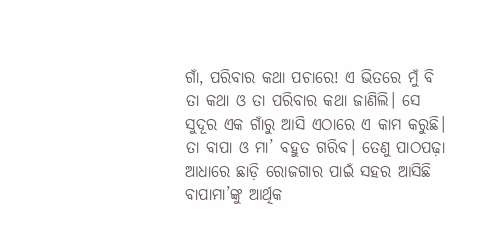ଗାଁ, ପରିବାର କଥା ପଚାରେ! ଏ ଭିତରେ ମୁଁ ବି ତା କଥା ଓ ତା ପରିବାର କଥା ଜାଣିଲି। ସେ ସୁଦୂର ଏକ ଗାଁରୁ ଆସି ଏଠାରେ ଏ କାମ କରୁଛି। ତା ବାପା ଓ ମା’ ବହୁତ ଗରିବ। ତେଣୁ ପାଠପଢ଼ା ଆଧାରେ ଛାଡ଼ି ରୋଜଗାର ପାଇଁ ସହର ଆସିଛି ବାପାମା’ଙ୍କୁ ଆର୍ଥିକ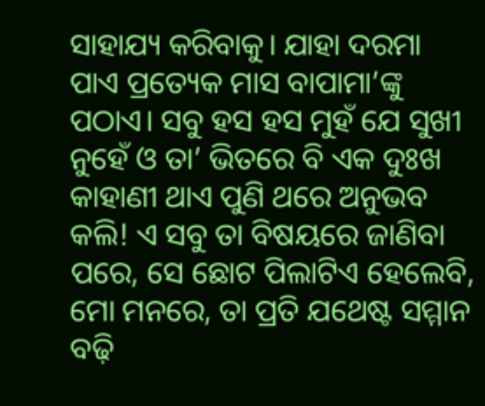ସାହାଯ୍ୟ କରିବାକୁ। ଯାହା ଦରମା ପାଏ ପ୍ରତ୍ୟେକ ମାସ ବାପାମା’ଙ୍କୁ ପଠାଏ। ସବୁ ହସ ହସ ମୁହଁ ଯେ ସୁଖୀ ନୁହେଁ ଓ ତା’ ଭିତରେ ବି ଏକ ଦୁଃଖ କାହାଣୀ ଥାଏ ପୁଣି ଥରେ ଅନୁଭବ କଲି! ଏ ସବୁ ତା ବିଷୟରେ ଜାଣିବା ପରେ, ସେ ଛୋଟ ପିଲାଟିଏ ହେଲେବି, ମୋ ମନରେ, ତା ପ୍ରତି ଯଥେଷ୍ଟ ସମ୍ମାନ ବଢ଼ି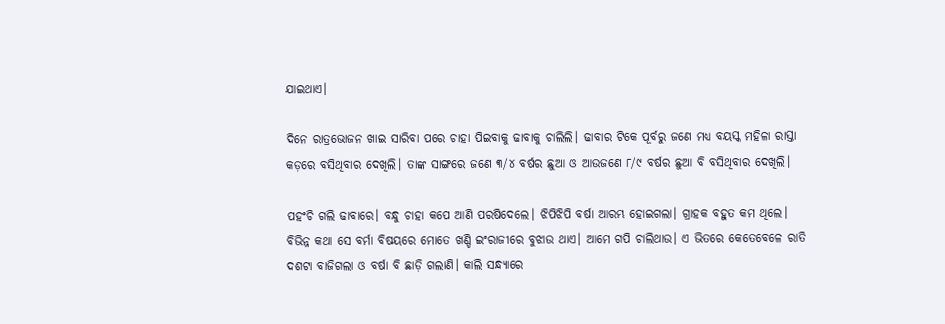ଯାଇଥାଏ।

ଦିନେ ରାତ୍ରଭୋଜନ ଖାଇ ସାରିବା ପରେ ଚାହା ପିଇବାକୁ ଢାବାକୁ ଚାଲିଲି। ଢାବାର ଟିକେ ପୂର୍ବରୁ ଜଣେ ମଧ୍ୟ ବୟସ୍କ ମହିଳା ରାସ୍ତା କଡ଼ରେ ବସିଥିବାର ଦେଖିଲି। ତାଙ୍କ ସାଙ୍ଗରେ ଜଣେ ୩/୪ ବର୍ଷର ଛୁଆ ଓ ଆଉଜଣେ ୮/୯ ବର୍ଷର ଛୁଆ ବି ବସିଥିବାର ଦେଖିଲି।

ପହଂଚି ଗଲି ଢାବାରେ। ବନ୍ଧୁ ଚାହା କପେ ଆଣି ପରଷିଦେଲେ। ଝିପିଝିପି ବର୍ଷା ଆରମ୍ଭ ହୋଇଗଲା। ଗ୍ରାହକ ବହୁତ କମ ଥିଲେ। ବିଭିନ୍ନ କଥା ସେ ବର୍ମା ବିଷୟରେ ମୋତେ ଖଣ୍ଡି ଇଂରାଜୀରେ ବୁଝାଉ ଥାଏ। ଆମେ ଗପି ଚାଲିଥାଉ। ଏ ଭିତରେ କେତେବେଳେ ରାତି ଦଶଟା ବାଜିଗଲା ଓ ବର୍ଷା ବି ଛାଡ଼ି ଗଲାଣି। କାଲି ସନ୍ଧ୍ୟାରେ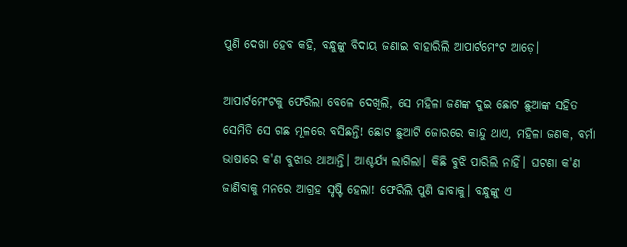ପୁଣି ଦେଖା ହେବ କହି, ବନ୍ଧୁଙ୍କୁ ବିଦାୟ ଜଣାଇ ବାହାରିଲି ଆପାର୍ଟମେଂଟ ଆଡ଼େ।

ଆପାର୍ଟମେଂଟକୁ ଫେରିଲା ବେଳେ ଦେଖିଲି, ସେ ମହିଳା ଜଣଙ୍କ ଦୁଇ ଛୋଟ ଛୁଆଙ୍କ ସହିତ ସେମିତି ସେ ଗଛ ମୂଳରେ ବସିଛନ୍ତି! ଛୋଟ ଛୁଆଟି ଜୋରରେ କାନ୍ଦୁ ଥାଏ, ମହିଳା ଜଣକ, ବର୍ମା ଭାଷାରେ କ'ଣ ବୁଝାଉ ଥାଆନ୍ତି। ଆଶ୍ଚର୍ଯ୍ୟ ଲାଗିଲା। କିଛି ବୁଝି ପାରିଲି ନାହିଁ। ଘଟଣା କ'ଣ ଜାଣିବାକୁ ମନରେ ଆଗ୍ରହ ସୃଷ୍ଟି ହେଲା! ଫେରିଲି ପୁଣି ଢାବାକୁ। ବନ୍ଧୁଙ୍କୁ ଏ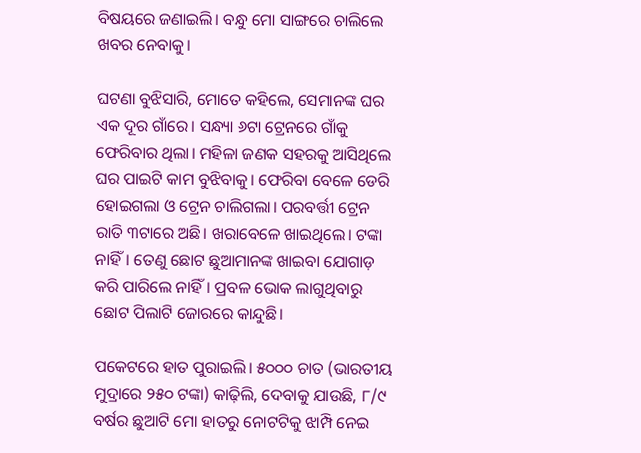ବିଷୟରେ ଜଣାଇଲି। ବନ୍ଧୁ ମୋ ସାଙ୍ଗରେ ଚାଲିଲେ ଖବର ନେବାକୁ।

ଘଟଣା ବୁଝିସାରି, ମୋତେ କହିଲେ, ସେମାନଙ୍କ ଘର ଏକ ଦୂର ଗାଁରେ। ସନ୍ଧ୍ୟା ୬ଟା ଟ୍ରେନରେ ଗାଁକୁ ଫେରିବାର ଥିଲା। ମହିଳା ଜଣକ ସହରକୁ ଆସିଥିଲେ ଘର ପାଇଟି କାମ ବୁଝିବାକୁ। ଫେରିବା ବେଳେ ଡେରି ହୋଇଗଲା ଓ ଟ୍ରେନ ଚାଲିଗଲା। ପରବର୍ତ୍ତୀ ଟ୍ରେନ ରାତି ୩ଟାରେ ଅଛି। ଖରାବେଳେ ଖାଇଥିଲେ। ଟଙ୍କା ନାହିଁ। ତେଣୁ ଛୋଟ ଛୁଆମାନଙ୍କ ଖାଇବା ଯୋଗାଡ଼ କରି ପାରିଲେ ନାହିଁ। ପ୍ରବଳ ଭୋକ ଲାଗୁଥିବାରୁ ଛୋଟ ପିଲାଟି ଜୋରରେ କାନ୍ଦୁଛି।

ପକେଟରେ ହାତ ପୁରାଇଲି। ୫୦୦୦ ଚାତ (ଭାରତୀୟ ମୁଦ୍ରାରେ ୨୫୦ ଟଙ୍କା) କାଢ଼ିଲି, ଦେବାକୁ ଯାଉଛି, ୮/୯ ବର୍ଷର ଛୁଆଟି ମୋ ହାତରୁ ନୋଟଟିକୁ ଝାମ୍ପି ନେଇ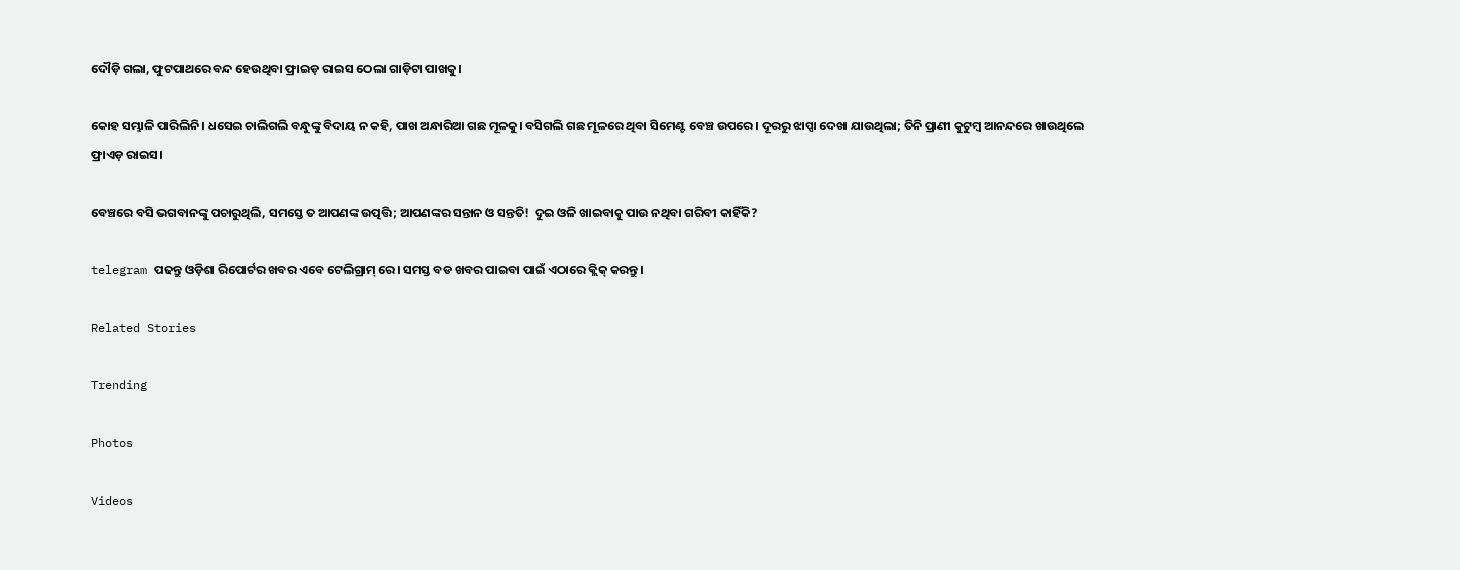ଦୌଡ଼ି ଗଲା, ଫୁଟପାଥରେ ବନ୍ଦ ହେଉଥିବା ଫ୍ରାଇଡ଼ ରାଇସ ଠେଲା ଗାଡ଼ିଟା ପାଖକୁ।

କୋହ ସମ୍ଭାଳି ପାରିଲିନି। ଧସେଇ ଚାଲିଗଲି ବନ୍ଧୁଙ୍କୁ ବିଦାୟ ନ କହି, ପାଖ ଅନ୍ଧାରିଆ ଗଛ ମୂଳକୁ। ବସିଗଲି ଗଛ ମୂଳରେ ଥିବା ସିମେଣ୍ଟ ବେଞ୍ଚ ଉପରେ। ଦୂରରୁ ଝାପ୍ସା ଦେଖା ଯାଉଥିଲା; ତିନି ପ୍ରାଣୀ କୁଟୁମ୍ବ ଆନନ୍ଦରେ ଖାଉଥିଲେ ଫ୍ରାଏଡ଼ ରାଇସ।

ବେଞ୍ଚରେ ବସି ଭଗବାନଙ୍କୁ ପଚାରୁଥିଲି, ସମସ୍ତେ ତ ଆପଣଙ୍କ ଉତ୍ପତ୍ତି; ଆପଣଙ୍କର ସନ୍ତାନ ଓ ସନ୍ତତି!  ଦୁଇ ଓଳି ଖାଇବାକୁ ପାଉ ନଥିବା ଗରିବୀ କାହିଁକି?

telegram ପଢନ୍ତୁ ଓଡ଼ିଶା ରିପୋର୍ଟର ଖବର ଏବେ ଟେଲିଗ୍ରାମ୍ ରେ। ସମସ୍ତ ବଡ ଖବର ପାଇବା ପାଇଁ ଏଠାରେ କ୍ଲିକ୍ କରନ୍ତୁ।

Related Stories

Trending

Photos

Videos